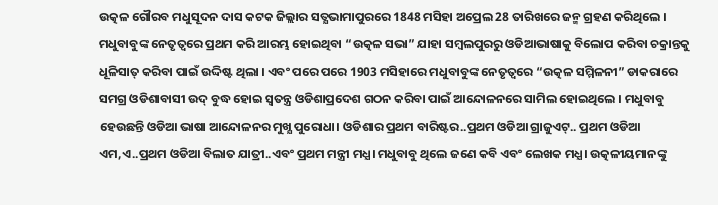ଉତ୍କଳ ଗୌରବ ମଧୁସୂଦନ ଦାସ କଟକ ଜିଲ୍ଲାର ସତ୍ଯଭାମାପୁରରେ 1848 ମସିହା ଅପ୍ରେଲ 28 ତାରିଖରେ ଜନ୍ମ ଗ୍ରହଣ କରିଥିଲେ । ମଧୁବାବୁଙ୍କ ନେତୃତ୍ବରେ ପ୍ରଥମ କରି ଆରମ୍ଭ ହୋଇଥିବା “ଉତ୍କଳ ସଭା” ଯାହା ସମ୍ବଲପୁରରୁ ଓଡିଆଭାଷାକୁ ବିଲୋପ କରିବା ଚକ୍ରାନ୍ତକୁ ଧୂଳିସାତ୍ କରିବା ପାଇଁ ଉଦ୍ଦିଷ୍ଟ ଥିଲା । ଏବଂ ପରେ ପରେ 1903 ମସିହାରେ ମଧୁବାବୁଙ୍କ ନେତୃତ୍ବରେ “ଉତ୍କଳ ସମ୍ମିଳନୀ” ଡାକରାରେ ସମଗ୍ର ଓଡିଶାବାସୀ ଉଦ୍ ବୁଦ୍ଧ ହୋଇ ସ୍ବତନ୍ତ୍ର ଓଡିଶାପ୍ରଦେଶ ଗଠନ କରିବା ପାଇଁ ଆନ୍ଦୋଳନରେ ସାମିଲ ହୋଇଥିଲେ । ମଧୁବାବୁ ହେଉଛନ୍ତି ଓଡିଆ ଭାଷା ଆନ୍ଦୋଳନର ମୁଖ୍ଯ ପୁରୋଧା। ଓଡିଶାର ପ୍ରଥମ ବାରିଷ୍ଟର..ପ୍ରଥମ ଓଡିଆ ଗ୍ରାଜୁଏଟ୍.. ପ୍ରଥମ ଓଡିଆ ଏମ,ଏ..ପ୍ରଥମ ଓଡିଆ ବିଲାତ ଯାତ୍ରୀ..ଏବଂ ପ୍ରଥମ ମନ୍ତ୍ରୀ ମଧ୍ଯ। ମଧୁବାବୁ ଥିଲେ ଜଣେ କବି ଏବଂ ଲେଖକ ମଧ୍ଯ। ଉତ୍କଳୀୟମାନଙ୍କୁ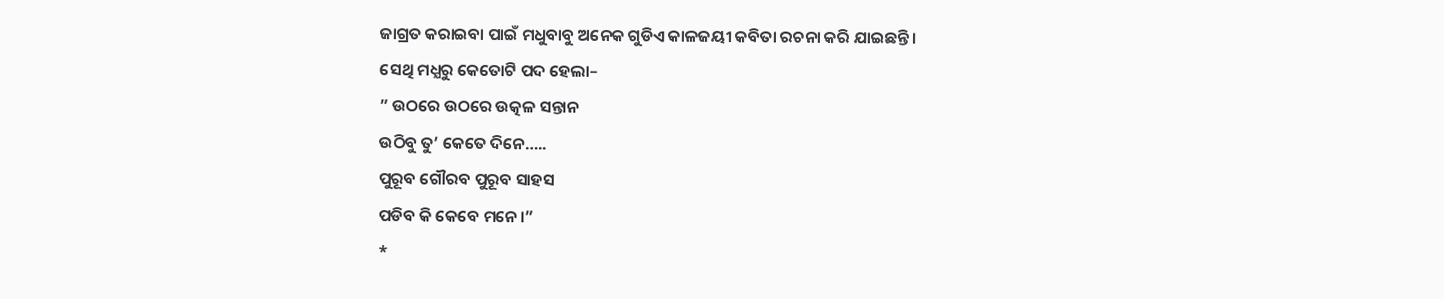ଜାଗ୍ରତ କରାଇବା ପାଇଁ ମଧୁବାବୁ ଅନେକ ଗୁଡିଏ କାଳଜୟୀ କବିତା ରଚନା କରି ଯାଇଛନ୍ତି ।
ସେଥି ମଧ୍ଯରୁ କେତୋଟି ପଦ ହେଲା–
” ଉଠରେ ଉଠରେ ଉତ୍କଳ ସନ୍ତାନ
ଉଠିବୁ ତୁ’ କେତେ ଦିନେ…..
ପୁରୂବ ଗୌରବ ପୁରୂବ ସାହସ
ପଡିବ କି କେବେ ମନେ।”
*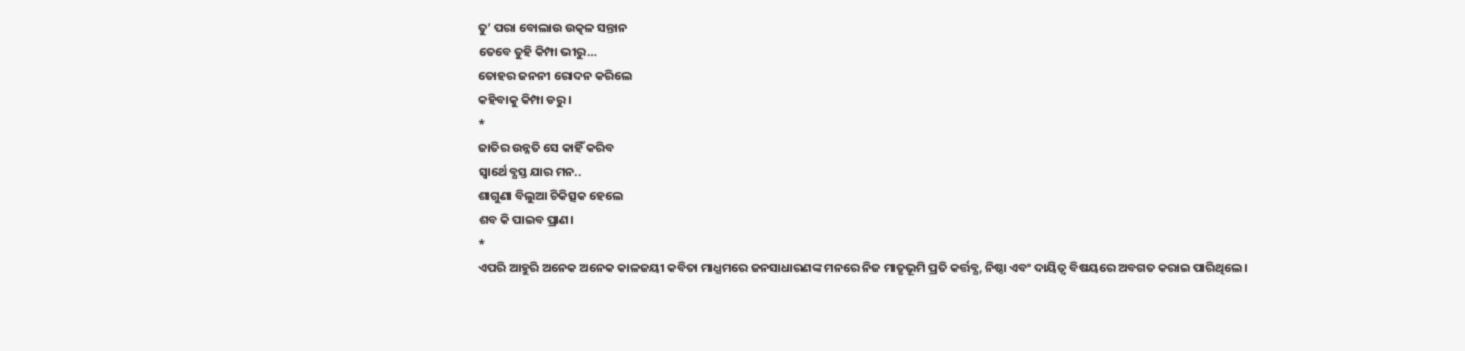ତୁ’ ପରା ବୋଲାଉ ଉତ୍କଳ ସନ୍ତାନ
ତେବେ ତୁହି କିମ୍ପା ଭୀରୁ…
ତୋହର ଜନନୀ ରୋଦନ କରିଲେ
କହିବାକୁ କିମ୍ପା ଡରୁ ।
*
ଜାତିର ଉନ୍ନତି ସେ କାହିଁ କରିବ
ସ୍ବାର୍ଥେ ବ୍ଯସ୍ତ ଯାର ମନ..
ଶାଗୁଣା ବିଲୁଆ ଚିକିତ୍ସକ ହେଲେ
ଶବ କି ପାଇବ ପ୍ରାଣ।
*
ଏପରି ଆହୁରି ଅନେକ ଅନେକ କାଳଜୟୀ କବିତା ମାଧ୍ଯମରେ ଜନସାଧାରଣଙ୍କ ମନରେ ନିଜ ମାତୃଭୂମି ପ୍ରତି କର୍ତ୍ତବ୍ଯ, ନିଷ୍ଠା ଏବଂ ଦାୟିତ୍ବ ବିଷୟରେ ଅବଗତ କରାଇ ପାରିଥିଲେ ।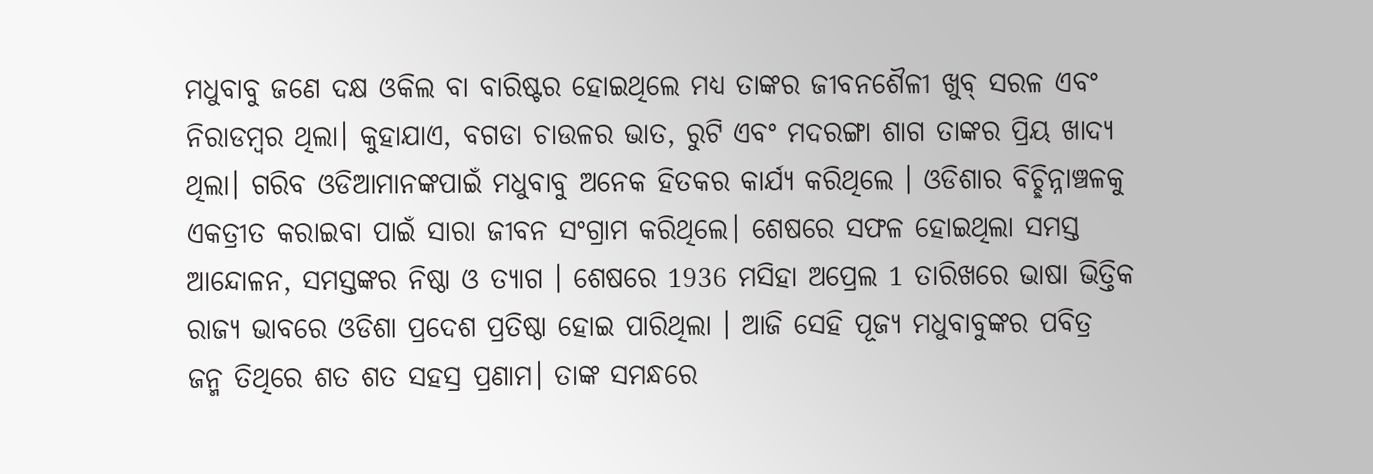ମଧୁବାବୁ ଜଣେ ଦକ୍ଷ ଓକିଲ ବା ବାରିଷ୍ଟର ହୋଇଥିଲେ ମଧ୍ଯ ତାଙ୍କର ଜୀବନଶୈଳୀ ଖୁବ୍ ସରଳ ଏବଂ ନିରାଡମ୍ବର ଥିଲା। କୁହାଯାଏ, ବଗଡା ଚାଉଳର ଭାତ, ରୁଟି ଏବଂ ମଦରଙ୍ଗା ଶାଗ ତାଙ୍କର ପ୍ରିୟ ଖାଦ୍ଯ ଥିଲା। ଗରିବ ଓଡିଆମାନଙ୍କପାଇଁ ମଧୁବାବୁ ଅନେକ ହିତକର କାର୍ଯ୍ଯ କରିଥିଲେ । ଓଡିଶାର ବିଚ୍ଛିନ୍ନାଞ୍ଚଳକୁ ଏକତ୍ରୀତ କରାଇବା ପାଇଁ ସାରା ଜୀବନ ସଂଗ୍ରାମ କରିଥିଲେ। ଶେଷରେ ସଫଳ ହୋଇଥିଲା ସମସ୍ତ ଆନ୍ଦୋଳନ, ସମସ୍ତଙ୍କର ନିଷ୍ଠା ଓ ତ୍ଯାଗ । ଶେଷରେ 1936 ମସିହା ଅପ୍ରେଲ 1 ତାରିଖରେ ଭାଷା ଭିତ୍ତିକ ରାଜ୍ଯ ଭାବରେ ଓଡିଶା ପ୍ରଦେଶ ପ୍ରତିଷ୍ଠା ହୋଇ ପାରିଥିଲା । ଆଜି ସେହି ପୂଜ୍ଯ ମଧୁବାବୁଙ୍କର ପବିତ୍ର ଜନ୍ମ ତିଥିରେ ଶତ ଶତ ସହସ୍ର ପ୍ରଣାମ। ତାଙ୍କ ସମନ୍ଧରେ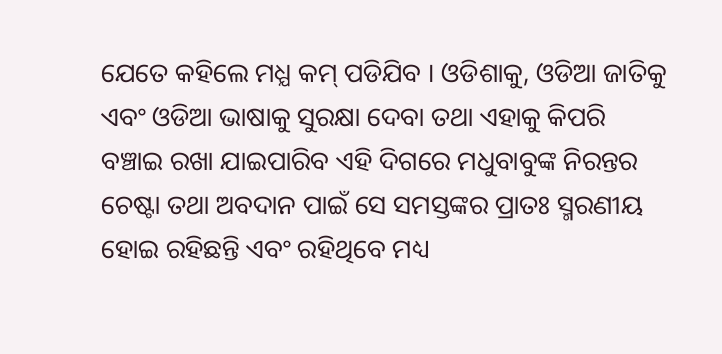ଯେତେ କହିଲେ ମଧ୍ଯ କମ୍ ପଡିଯିବ । ଓଡିଶାକୁ, ଓଡିଆ ଜାତିକୁ ଏବଂ ଓଡିଆ ଭାଷାକୁ ସୁରକ୍ଷା ଦେବା ତଥା ଏହାକୁ କିପରି ବଞ୍ଚାଇ ରଖା ଯାଇପାରିବ ଏହି ଦିଗରେ ମଧୁବାବୁଙ୍କ ନିରନ୍ତର ଚେଷ୍ଟା ତଥା ଅବଦାନ ପାଇଁ ସେ ସମସ୍ତଙ୍କର ପ୍ରାତଃ ସ୍ମରଣୀୟ ହୋଇ ରହିଛନ୍ତି ଏବଂ ରହିଥିବେ ମଧ୍ୟ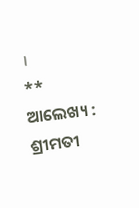।
**
ଆଲେଖ୍ୟ : ଶ୍ରୀମତୀ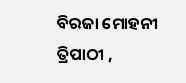ବିରଜା ମୋହନୀ ତ୍ରିପାଠୀ ,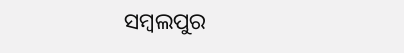ସମ୍ବଲପୁର